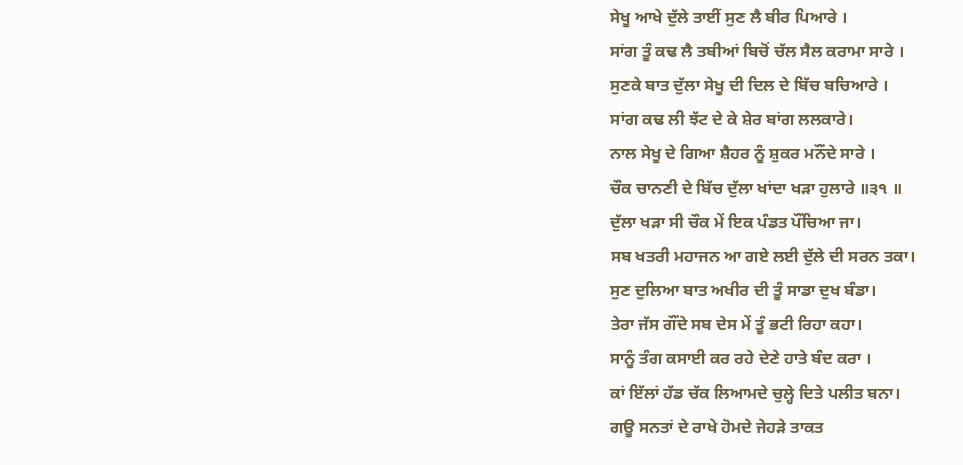ਸੇਖੂ ਆਖੇ ਦੁੱਲੇ ਤਾਈਂ ਸੁਣ ਲੈ ਬੀਰ ਪਿਆਰੇ ।
ਸਾਂਗ ਤੂੰ ਕਢ ਲੈ ਤਬੀਆਂ ਬਿਚੋਂ ਚੱਲ ਸੈਲ ਕਰਾਮਾ ਸਾਰੇ ।
ਸੁਣਕੇ ਬਾਤ ਦੁੱਲਾ ਸੇਖੂ ਦੀ ਦਿਲ ਦੇ ਬਿੱਚ ਬਚਿਆਰੇ ।
ਸਾਂਗ ਕਢ ਲੀ ਝੱਟ ਦੇ ਕੇ ਸ਼ੇਰ ਬਾਂਗ ਲਲਕਾਰੇ।
ਨਾਲ ਸੇਖੂ ਦੇ ਗਿਆ ਸ਼ੈਹਰ ਨੂੰ ਸ਼ੁਕਰ ਮਨੌਂਦੇ ਸਾਰੇ ।
ਚੌਕ ਚਾਨਣੀ ਦੇ ਬਿੱਚ ਦੁੱਲਾ ਖਾਂਦਾ ਖੜਾ ਹੁਲਾਰੇ ॥੩੧ ॥
ਦੁੱਲਾ ਖੜਾ ਸੀ ਚੌਕ ਮੇਂ ਇਕ ਪੰਡਤ ਪੌਂਚਿਆ ਜਾ।
ਸਬ ਖਤਰੀ ਮਹਾਜਨ ਆ ਗਏ ਲਈ ਦੁੱਲੇ ਦੀ ਸਰਨ ਤਕਾ।
ਸੁਣ ਦੁਲਿਆ ਬਾਤ ਅਖੀਰ ਦੀ ਤੂੰ ਸਾਡਾ ਦੁਖ ਬੰਡਾ।
ਤੇਰਾ ਜੱਸ ਗੌਂਦੇ ਸਬ ਦੇਸ ਮੇਂ ਤੂੰ ਭਟੀ ਰਿਹਾ ਕਹਾ।
ਸਾਨੂੰ ਤੰਗ ਕਸਾਈ ਕਰ ਰਹੇ ਦੇਣੇ ਹਾਤੇ ਬੰਦ ਕਰਾ ।
ਕਾਂ ਇੱਲਾਂ ਹੱਡ ਚੱਕ ਲਿਆਮਦੇ ਚੁਲ੍ਹੇ ਦਿਤੇ ਪਲੀਤ ਬਨਾ।
ਗਊ ਸਨਤਾਂ ਦੇ ਰਾਖੇ ਹੋਮਦੇ ਜੇਹੜੇ ਤਾਕਤ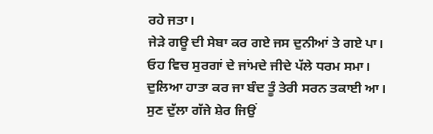ਰਹੇ ਜਤਾ।
ਜੇੜੇ ਗਊ ਦੀ ਸੇਬਾ ਕਰ ਗਏ ਜਸ ਦੁਨੀਆਂ ਤੇ ਗਏ ਪਾ।
ਓਹ ਵਿਚ ਸੁਰਗਾਂ ਦੇ ਜਾਂਮਦੇ ਜੀਦੇ ਪੱਲੇ ਧਰਮ ਸਮਾ।
ਦੁਲਿਆ ਹਾਤਾ ਕਰ ਜਾ ਬੰਦ ਤੂੰ ਤੇਰੀ ਸਰਨ ਤਕਾਈ ਆ।
ਸੁਣ ਦੁੱਲਾ ਗੱਜੇ ਸ਼ੇਰ ਜਿਉਂ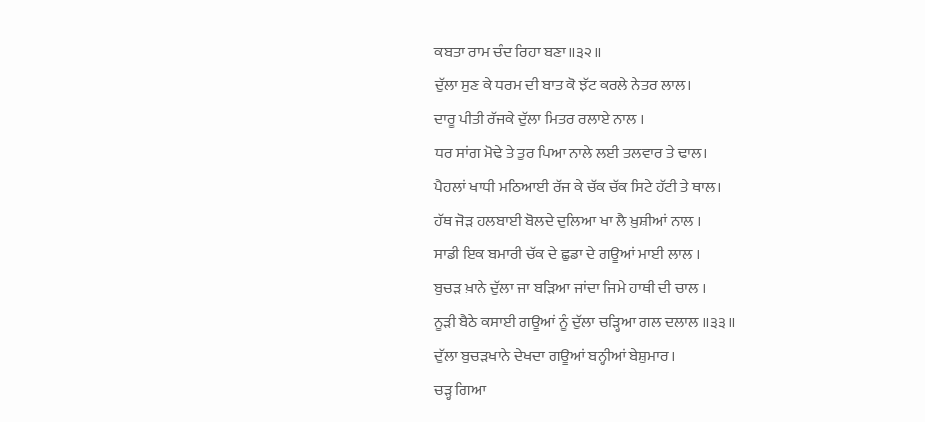ਕਬਤਾ ਰਾਮ ਚੰਦ ਰਿਹਾ ਬਣਾ॥੩੨॥
ਦੁੱਲਾ ਸੁਣ ਕੇ ਧਰਮ ਦੀ ਬਾਤ ਕੋ ਝੱਟ ਕਰਲੇ ਨੇਤਰ ਲਾਲ।
ਦਾਰੂ ਪੀਤੀ ਰੱਜਕੇ ਦੁੱਲਾ ਮਿਤਰ ਰਲਾਏ ਨਾਲ ।
ਧਰ ਸਾਂਗ ਮੋਢੇ ਤੇ ਤੁਰ ਪਿਆ ਨਾਲੇ ਲਈ ਤਲਵਾਰ ਤੇ ਢਾਲ।
ਪੈਹਲਾਂ ਖਾਧੀ ਮਠਿਆਈ ਰੱਜ ਕੇ ਚੱਕ ਚੱਕ ਸਿਟੇ ਹੱਟੀ ਤੇ ਥਾਲ।
ਹੱਥ ਜੋੜ ਹਲਬਾਈ ਬੋਲਦੇ ਦੁਲਿਆ ਖਾ ਲੈ ਖ਼ੁਸ਼ੀਆਂ ਨਾਲ ।
ਸਾਡੀ ਇਕ ਬਮਾਰੀ ਚੱਕ ਦੇ ਛੁਡਾ ਦੇ ਗਊਆਂ ਮਾਈ ਲਾਲ ।
ਬੁਚੜ ਖ਼ਾਨੇ ਦੁੱਲਾ ਜਾ ਬੜਿਆ ਜਾਂਦਾ ਜਿਮੇ ਹਾਥੀ ਦੀ ਚਾਲ ।
ਨੂੜੀ ਬੈਠੇ ਕਸਾਈ ਗਊਆਂ ਨੂੰ ਦੁੱਲਾ ਚੜ੍ਹਿਆ ਗਲ ਦਲਾਲ ॥੩੩॥
ਦੁੱਲਾ ਬੁਚੜਖਾਨੇ ਦੇਖਦਾ ਗਊਆਂ ਬਨ੍ਹੀਆਂ ਬੇਸ਼ੁਮਾਰ।
ਚੜ੍ਹ ਗਿਆ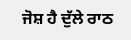ਜੋਸ਼ ਹੈ ਦੁੱਲੇ ਰਾਠ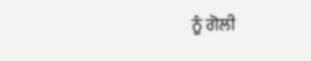ਨੂੰ ਗੋਲੀ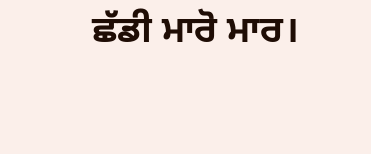ਛੱਡੀ ਮਾਰੋ ਮਾਰ।